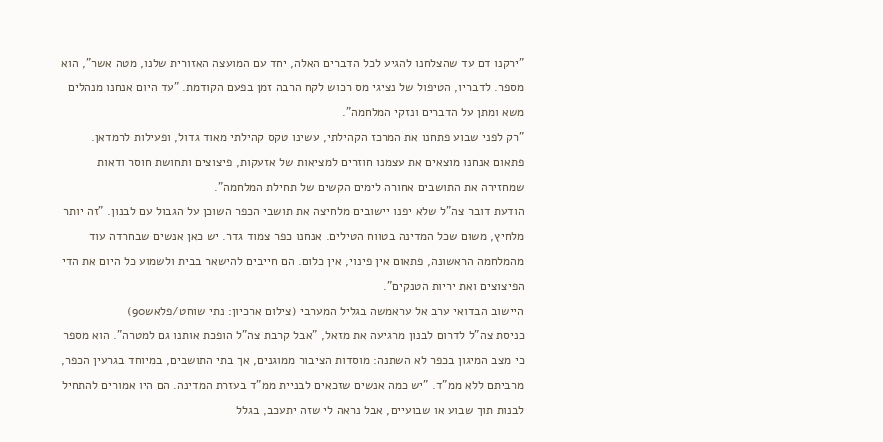"ירקנו דם עד שהצלחנו להגיע לכל הדברים האלה, יחד עם המועצה האזורית שלנו, מטה אשר", הוא מספר. לדבריו, הטיפול של נציגי מס רכוש לקח הרבה זמן בפעם הקודמת. "עד היום אנחנו מנהלים משא ומתן על הדברים ונזקי המלחמה".
"רק לפני שבוע פתחנו את המרכז הקהילתי, עשינו טקס קהילתי מאוד גדול, ופעילות לרמדאן. פתאום אנחנו מוצאים את עצמנו חוזרים למציאות של אזעקות, פיצוצים ותחושת חוסר ודאות שמחזירה את התושבים אחורה לימים הקשים של תחילת המלחמה".
הודעת דובר צה"ל שלא יפנו יישובים מלחיצה את תושבי הכפר השוכן על הגבול עם לבנון. "זה יותר מלחיץ, משום שכל המדינה בטווח הטילים. אנחנו כפר צמוד גדר. יש כאן אנשים שבחרדה עוד מהמלחמה הראשונה, פתאום אין פינוי, אין כלום. הם חייבים להישאר בבית ולשמוע כל היום את הדי הפיצוצים ואת יריות הטנקים".
היישוב הבדואי ערב אל עראמשה בגליל המערבי (צילום ארכיון: נתי שוחט/פלאש90)
כניסת צה"ל לדרום לבנון מרגיעה את מזאל, "אבל קרבת צה"ל הופכת אותנו גם למטרה". הוא מספר כי מצב המיגון בכפר לא השתנה: מוסדות הציבור ממוגנים, אך בתי התושבים, במיוחד בגרעין הכפר, מרביתם ללא ממ"ד. "יש כמה אנשים שזכאים לבניית ממ"ד בעזרת המדינה. הם היו אמורים להתחיל לבנות תוך שבוע או שבועיים, אבל נראה לי שזה יתעכב, בגלל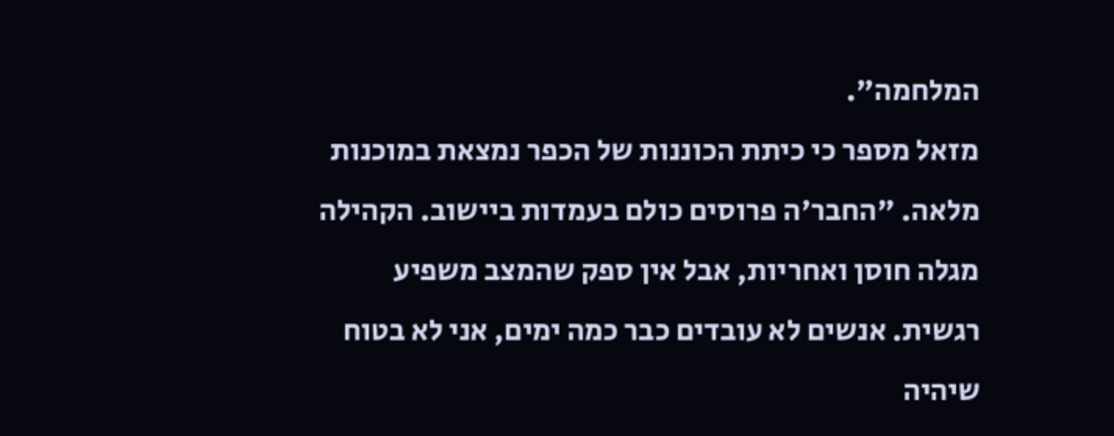המלחמה".
מזאל מספר כי כיתת הכוננות של הכפר נמצאת במוכנות מלאה. "החבר'ה פרוסים כולם בעמדות ביישוב. הקהילה מגלה חוסן ואחריות, אבל אין ספק שהמצב משפיע רגשית. אנשים לא עובדים כבר כמה ימים, אני לא בטוח שיהיה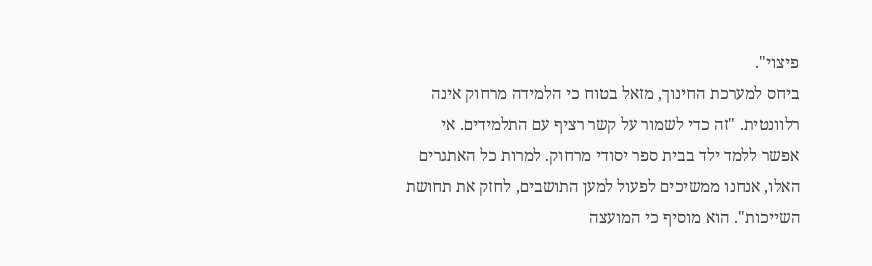פיצוי".
ביחס למערכת החינוך, מזאל בטוח כי הלמידה מרחוק אינה רלוונטית. "זה כדי לשמור על קשר רציף עם התלמידים. אי אפשר ללמד ילד בבית ספר יסודי מרחוק. למרות כל האתגרים האלו, אנחנו ממשיכים לפעול למען התושבים, לחזק את תחושת השייכות". הוא מוסיף כי המועצה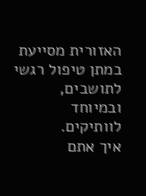האזורית מסייעת במתן טיפול רגשי לתושבים, ובמיוחד לוותיקים.
איך אתם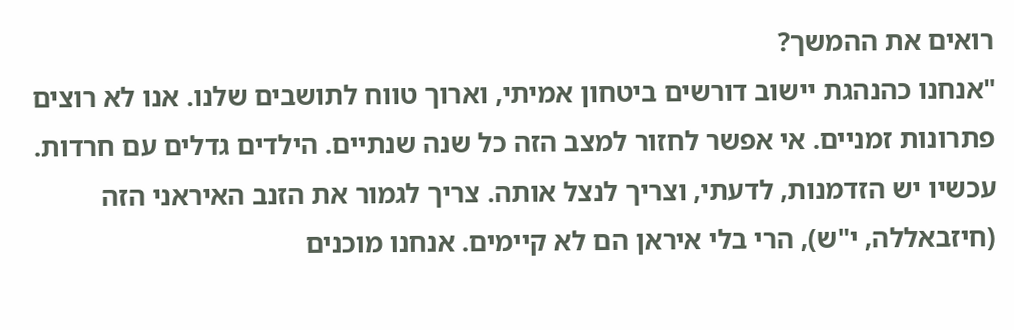רואים את ההמשך?
"אנחנו כהנהגת יישוב דורשים ביטחון אמיתי, וארוך טווח לתושבים שלנו. אנו לא רוצים פתרונות זמניים. אי אפשר לחזור למצב הזה כל שנה שנתיים. הילדים גדלים עם חרדות. עכשיו יש הזדמנות, לדעתי, וצריך לנצל אותה. צריך לגמור את הזנב האיראני הזה (חיזבאללה, י"ש), הרי בלי איראן הם לא קיימים. אנחנו מוכנים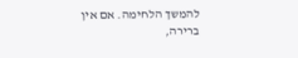להמשך הלחימה. אם אין ברירה,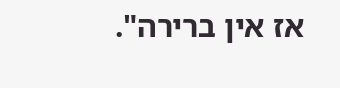אז אין ברירה".